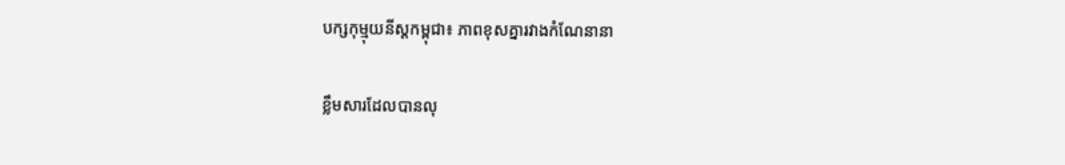បក្សកុម្មុយនីស្តកម្ពុជា៖ ភាពខុសគ្នារវាងកំណែនានា

ខ្លឹមសារដែលបានលុ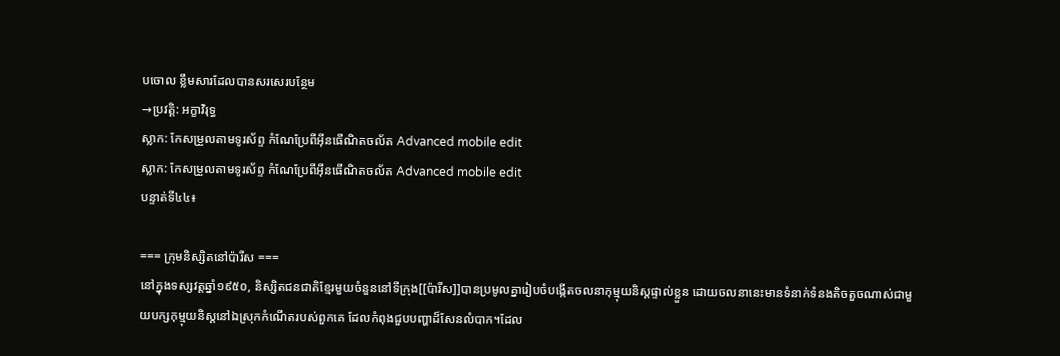បចោល ខ្លឹមសារដែលបានសរសេរបន្ថែម
→ប្រវត្តិ: អក្ខាវិរុទ្ធ
ស្លាក: កែសម្រួលតាមទូរស័ព្ទ កំណែប្រែពីអ៊ីនធើណិតចល័ត Advanced mobile edit
ស្លាក: កែសម្រួលតាមទូរស័ព្ទ កំណែប្រែពីអ៊ីនធើណិតចល័ត Advanced mobile edit
បន្ទាត់ទី៤៤៖

=== ក្រុមនិស្សិតនៅប៉ារីស ===
នៅក្នុងទស្សវត្តឆ្នាំ១៩៥០, និស្សិតជនជាតិខ្មែរមួយចំនួននៅទីក្រុង[[ប៉ារីស]]បានប្រមូលគ្នារៀបចំបង្កើតចលនាកុម្មុយនិស្តផ្ទាល់ខ្លួន ដោយចលនានេះមានទំនាក់ទំនងតិចតួចណាស់ជាមួយបក្សកុម្មុយនិស្តនៅឯស្រុកកំណើតរបស់ពួកគេ ដែលកំពុងជួបបញ្ហាដ៏សែនលំបាក។ដែល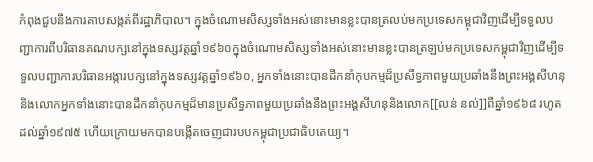កំពុងជួបនឹងការគាបសង្កត់ពីរដ្ឋាភិបាល។ ក្នុងចំណោមសិស្សទាំងអស់នោះមានខ្លះបានត្រលប់មកប្រទេសកម្ពុជាវិញដើម្បីទទួលបញ្ជាការពីបរិធានគណបក្សនៅក្នុងទស្សវត្តឆ្នាំ១៩៦០ក្នុងចំណោមសិស្សទាំងអស់នោះមានខ្លះបានត្រឡប់មកប្រទេសកម្ពុជាវិញដើម្បីទទួលបញ្ជាការបរិធានអង្ការបក្សនៅក្នុងទស្សវត្តឆ្នាំ១៩៦០, អ្នកទាំងនោះបានដឹកនាំកុបកម្មដ៏ប្រសឹទ្ធភាពមួយប្រឆាំងនឹងព្រះអង្គសីហនុនិងលោកអ្នកទាំងនោះបានដឹកនាំកុបកម្មដ៏មានប្រសឹទ្ធភាពមួយប្រឆាំងនឹងព្រះអង្គសីហនុនិងលោក[[លន់ នល់]]ពីឆ្នាំ១៩៦៨ រហូតដល់ឆ្នាំ១៩៧៥ ហើយក្រោយមកបានបង្កើតចេញជារបបកម្ពុជាប្រជាធិបតេយ្យ។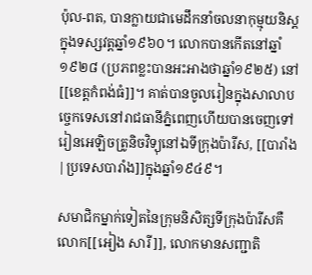ប៉ុល-ពត, បានក្លាយជាមេដឹកនាំចលនាកុម្មុយនិស្តក្នុងទស្សវត្តឆ្នាំ១៩៦០។ លោកបានកើតនៅឆ្នាំ១៩២៨ (ប្រភពខ្លះបានអះអាងថាឆ្នាំ១៩២៥) នៅ[[ខេត្តកំពង់ធំ]]។ គាត់បានចូលរៀនក្នុងសាលាបច្ចេកទេសនៅរាជធានីភ្នំពេញហើយបានចេញទៅរៀនអេឡិចត្រូនិចវិទ្យុនៅឯទីក្រុងប៉ារីស, [[បារាំង|ប្រទេសបារាំង]]ក្នុងឆ្នាំ១៩៤៩។

សមាជិកម្នាក់ទៀតនៃក្រុមនិសិត្សទីក្រុងប៉ារីសគឺលោក[[អៀង សារី]], លោកមានសញ្ជាតិ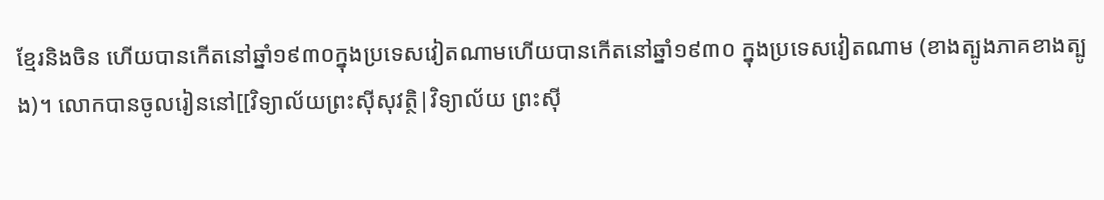ខ្មែរនិងចិន ហើយបានកើតនៅឆ្នាំ១៩៣០ក្នុងប្រទេសវៀតណាមហើយបានកើតនៅឆ្នាំ១៩៣០ ក្នុងប្រទេសវៀតណាម (ខាងត្បូងភាគខាងត្បូង)។ លោកបានចូលរៀននៅ[[វិទ្យាល័យព្រះស៊ីសុវត្ថិ|វិទ្យាល័យ ព្រះស៊ី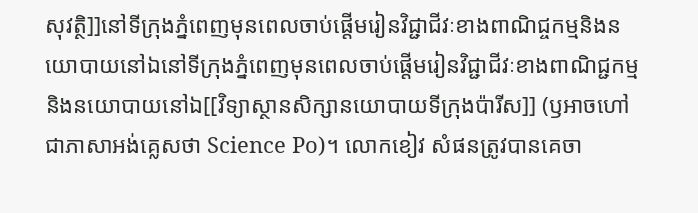សុវត្ថិ]]នៅទីក្រុងភ្នំពេញមុនពេលចាប់ផ្តើមរៀនវិជ្ជាជីវៈខាងពាណិជ្ចកម្មនិងនយោបាយនៅឯនៅទីក្រុងភ្នំពេញមុនពេលចាប់ផ្តើមរៀនវិជ្ជាជីវៈខាងពាណិជ្ជកម្មនិងនយោបាយនៅឯ[[វិទ្យាស្ថានសិក្សានយោបាយទីក្រុងប៉ារីស]] (ឫអាចហៅជាភាសាអង់គ្លេសថា Science Po)។ លោកខៀវ សំផនត្រូវបានគេចា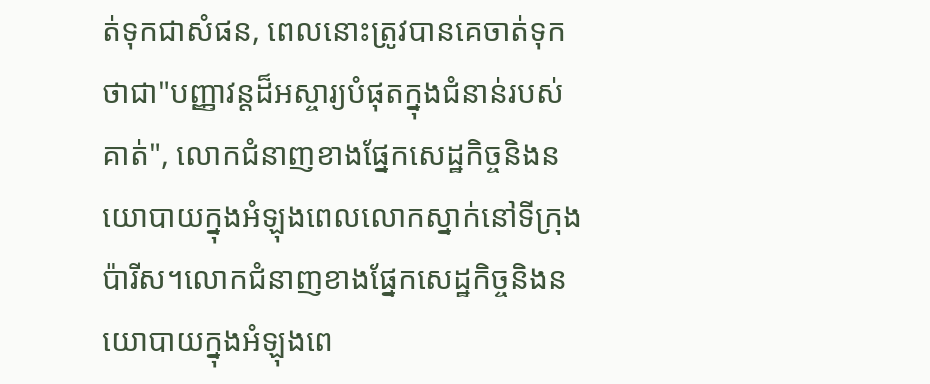ត់ទុកជាសំផន, ពេលនោះត្រូវបានគេចាត់ទុកថាជា"បញ្ញាវន្តដ៏អស្ចារ្យបំផុតក្នុងជំនាន់របស់គាត់", លោកជំនាញខាងផ្នែកសេដ្ឋកិច្ចនិងនយោបាយក្នុងអំឡុងពេលលោកស្នាក់នៅទីក្រុងប៉ារីស។លោកជំនាញខាងផ្នែកសេដ្ឋកិច្ចនិងនយោបាយក្នុងអំឡុងពេ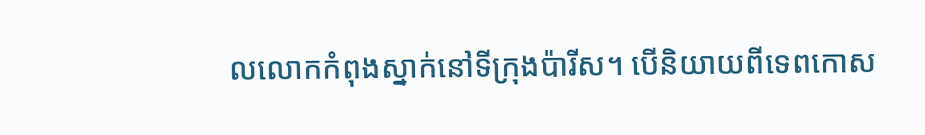លលោកកំពុងស្នាក់នៅទីក្រុងប៉ារីស។ បើនិយាយពីទេពកោស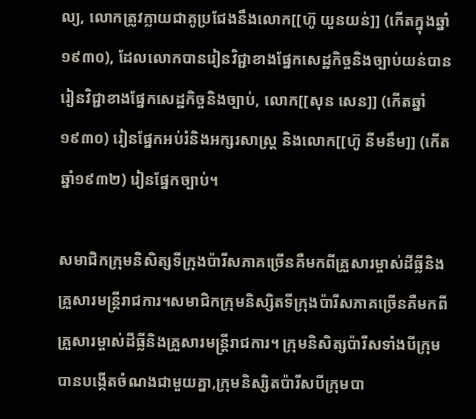ល្យ, លោកត្រូវក្លាយជាគូប្រជែងនឹងលោក[[ហ៊ូ យួនយន់]] (កើតក្នុងឆ្នាំ១៩៣០), ដែលលោកបានរៀនវិជ្ជាខាងផ្នែកសេដ្ឋកិច្ចនិងច្បាប់យន់បានរៀនវិជ្ជាខាងផ្នែកសេដ្ឋកិច្ចនិងច្បាប់, លោក[[សុន សេន]] (កើតឆ្នាំ១៩៣០) រៀនផ្នែកអប់រំនិងអក្សរសាស្រ្ត និងលោក[[ហ៊ូ នីមនឹម]] (កើតឆ្នាំ១៩៣២) រៀនផ្នែកច្បាប់។

សមាជិកក្រុមនិសិត្សទីក្រុងប៉ារីសភាគច្រើនគឺមកពីគ្រួសារម្ចាស់ដីធ្លីនិងគ្រួសារមន្រ្តីរាជការ។សមាជិកក្រុមនិស្សិតទីក្រុងប៉ារីសភាគច្រើនគឺមកពីគ្រួសារម្ចាស់ដីធ្លីនិងគ្រួសារមន្រ្តីរាជការ។ ក្រុមនិសិត្សប៉ារីសទាំងបីក្រុមបានបង្កើតចំណងជាមួយគ្នា,ក្រុមនិស្សិតប៉ារីសបីក្រុមបា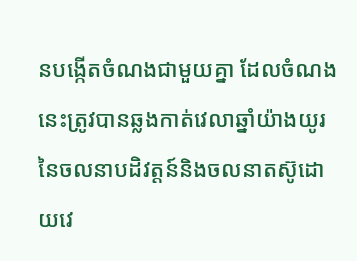នបង្កើតចំណងជាមួយគ្នា ដែលចំណងនេះត្រូវបានឆ្លងកាត់វេលាឆ្នាំយ៉ាងយូរនៃចលនាបដិវត្តន៍និងចលនាតស៊ូដោយវេ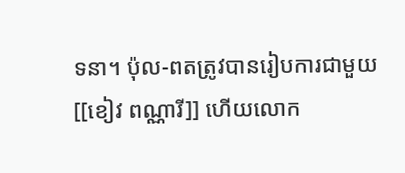ទនា។ ប៉ុល-ពតត្រូវបានរៀបការជាមួយ[[ខៀវ ពណ្ណារី]] ហើយលោក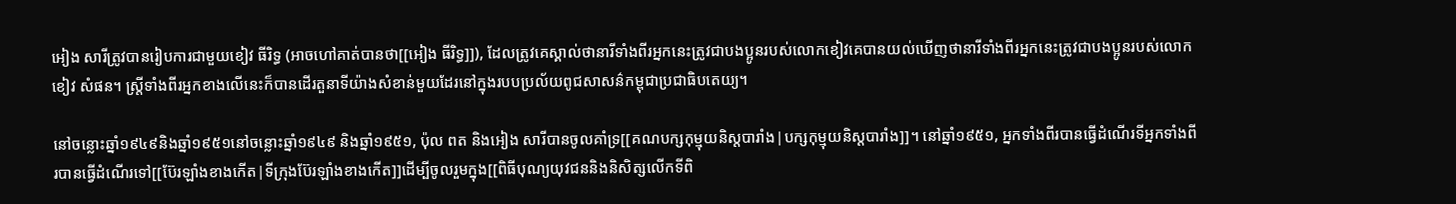អៀង សារីត្រូវបានរៀបការជាមួយខៀវ ធីរិទ្ធ (អាចហៅគាត់បានថា[[អៀង ធីរិទ្ធ]]), ដែលត្រូវគេស្គាល់ថានារីទាំងពីរអ្នកនេះត្រូវជាបងប្អូនរបស់លោកខៀវគេបានយល់ឃើញថានារីទាំងពីរអ្នកនេះត្រូវជាបងប្អូនរបស់លោកខៀវ សំផន។ ស្រ្តីទាំងពីរអ្នកខាងលើនេះក៏បានដើរតួនាទីយ៉ាងសំខាន់មួយដែរនៅក្នុងរបបប្រល័យពូជសាសន៌កម្ពុជាប្រជាធិបតេយ្យ។

នៅចន្លោះឆ្នាំ១៩៤៩និងឆ្នាំ១៩៥១នៅចន្លោះឆ្នាំ១៩៤៩ និងឆ្នាំ១៩៥១, ប៉ុល ពត និងអៀង សារីបានចូលគាំទ្រ[[គណបក្សកុម្មុយនិស្តបារាំង|បក្សកុម្មុយនិស្តបារាំង]]។ នៅឆ្នាំ១៩៥១, អ្នកទាំងពីរបានធ្វើដំណើរទីអ្នកទាំងពីរបានធ្វើដំណើរទៅ[[ប៊ែរឡាំងខាងកើត|ទីក្រុងប៊ែរឡាំងខាងកើត]]ដើម្បីចូលរួមក្នុង[[ពិធីបុណ្យយុវជននិងនិសិត្សលើកទីពិ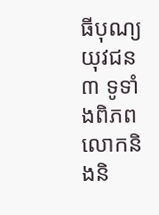ធីបុណ្យយុវជន ៣ ទូទាំងពិភពលោកនិងនិ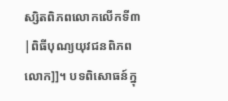ស្សិតពិភពលោកលើកទី៣|ពិធីបុណ្យយុវជនពិភពលោក]]។ បទពិសោធន៍ក្នុ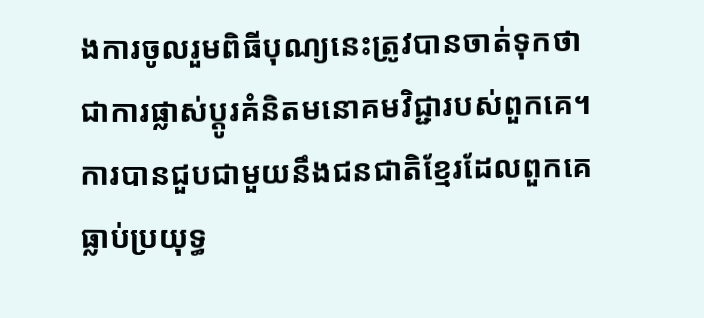ងការចូលរួមពិធីបុណ្យនេះត្រូវបានចាត់ទុកថាជាការផ្លាស់ប្តូរគំនិតមនោគមវិជ្ជារបស់ពួកគេ។ ការបានជួបជាមួយនឹងជនជាតិខ្មែរដែលពួកគេធ្លាប់ប្រយុទ្ធ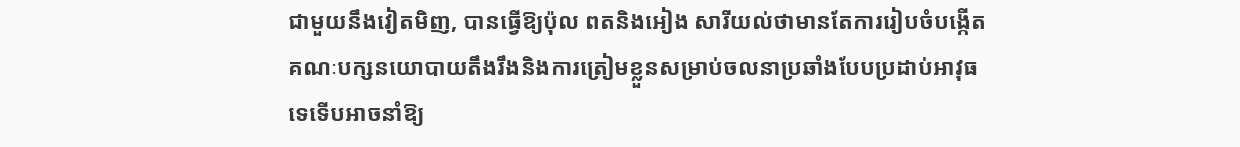ជាមួយនឹងវៀតមិញ, បានធ្វើឱ្យប៉ុល ពតនិងអៀង សារីយល់ថាមានតែការរៀបចំបង្កើតគណៈបក្សនយោបាយតឹងរឹងនិងការត្រៀមខ្លួនសម្រាប់ចលនាប្រឆាំងបែបប្រដាប់អាវុធទេទើបអាចនាំឱ្យ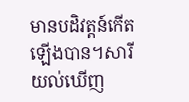មានបដិវត្តន៍កើតឡើងបាន។សារីយល់ឃើញ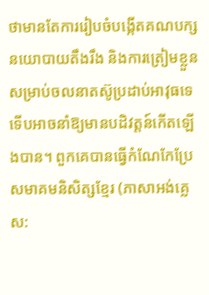ថាមានតែការរៀបចំបង្កើតគណបក្សនយោបាយតឹងរឹង និងការត្រៀមខ្លួនសម្រាប់ចលនាតស៊ូប្រដាប់អាវុធទេ ទើបអាចនាំឱ្យមានបដិវត្តន៍កើតឡើងបាន។ ពួកគេបានធ្វើកំណែកែប្រែសមាគមនិសិត្សខ្មែរ (ភាសាអង់គ្លេស: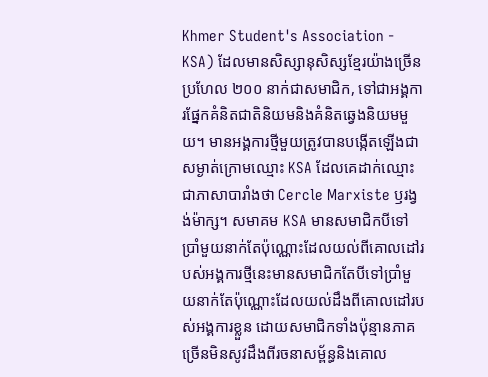Khmer Student's Association - KSA) ដែលមានសិស្សានុសិស្សខ្មែរយ៉ាងច្រើនប្រហែល ២០០ នាក់ជាសមាជិក, ទៅជាអង្គការផ្នែកគំនិតជាតិនិយមនិងគំនិតឆ្វេងនិយមមួយ។ មានអង្គការថ្មីមួយត្រូវបានបង្កើតឡើងជាសម្ងាត់ក្រោមឈ្មោះ KSA ដែលគេដាក់ឈ្មោះជាភាសាបារាំងថា Cercle Marxiste ឫរង្វង់ម៉ាក្ស។ សមាគម KSA មានសមាជិកបីទៅប្រាំមួយនាក់តែប៉ុណ្ណោះដែលយល់ពីគោលដៅរបស់អង្គការថ្មីនេះមានសមាជិកតែបីទៅប្រាំមួយនាក់តែប៉ុណ្ណោះដែលយល់ដឹងពីគោលដៅរបស់អង្គការខ្លួន ដោយសមាជិកទាំងប៉ុន្មានភាគច្រើនមិនសូវដឹងពីរចនាសម្ព័ន្ធនិងគោល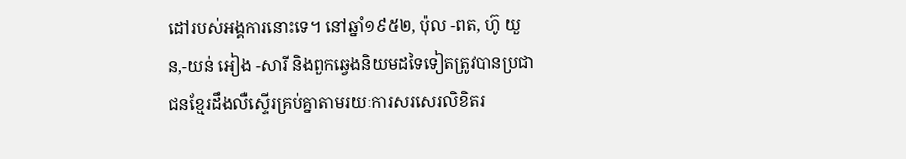ដៅរបស់អង្គការនោះទេ។ នៅឆ្នាំ១៩៥២, ប៉ុល -ពត, ហ៊ូ យួន,-យន់ អៀង -សារី និងពួកឆ្វេងនិយមដទៃទៀតត្រូវបានប្រជាជនខ្មែរដឹងលឺស្ទើរគ្រប់គ្នាតាមរយៈការសរសេរលិខិតរ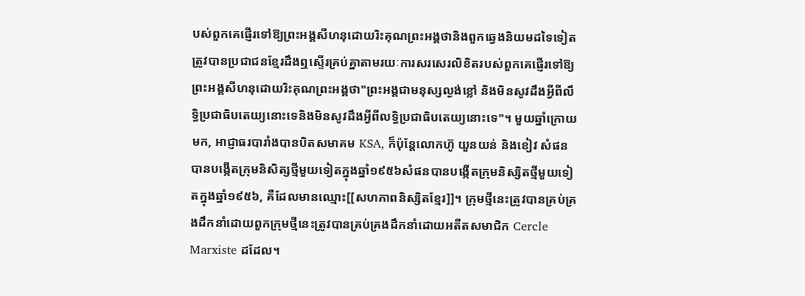បស់ពួកគេផ្ញើរទៅឱ្យព្រះអង្គសីហនុដោយរិះគុណព្រះអង្គថានិងពួកឆ្វេងនិយមដទៃទៀតត្រូវបានប្រជាជនខ្មែរដឹងឮស្ទើរគ្រប់គ្នាតាមរយៈការសរសេរលិខិតរបស់ពួកគេផ្ញើរទៅឱ្យព្រះអង្គសីហនុដោយរិះគុណព្រះអង្គថា"ព្រះអង្គជាមនុស្សល្ងង់ខ្លៅ និងមិនសូវដឹងអ្វីពីលឹទ្ធិប្រជាធិបតេយ្យនោះទេនិងមិនសូវដឹងអ្វីពីលទ្ធិប្រជាធិបតេយ្យនោះទេ"។ មួយឆ្នាំក្រោយមក, អាជ្ញាធរបារាំងបានបិតសមាគម KSA, ក៏ប៉ុន្តែលោកហ៊ូ យួនយន់ និងខៀវ សំផនបានបង្កើតក្រុមនិសិត្សថ្មីមួយទៀតក្នុងឆ្នាំ១៩៥៦សំផនបានបង្កើតក្រុមនិស្សិតថ្មីមួយទៀតក្នុងឆ្នាំ១៩៥៦, គឺដែលមានឈ្មោះ[[សហភាពនិស្សិតខ្មែរ]]។ ក្រុមថ្មីនេះត្រូវបានគ្រប់គ្រងដឹកនាំដោយពួកក្រុមថ្មីនេះត្រូវបានគ្រប់គ្រងដឹកនាំដោយអតីតសមាជិក Cercle Marxiste ដដែល។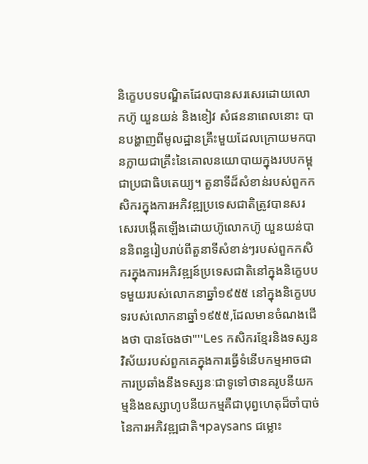និក្ខេបបទបណ្ឌិតដែលបានសរសេរដោយលោកហ៊ូ យួនយន់ និងខៀវ សំផននាពេលនោះ បានបង្ហាញពីមូលដ្ឋានគ្រឹះមួយដែលក្រោយមកបានក្លាយជាគ្រឹះនៃគោលនយោបាយក្នុងរបបកម្ពុជាប្រជាធិបតេយ្យ។ តួនាទីដ៏សំខាន់របស់ពួកកសិករក្នុងការអភិវឌ្ឍប្រទេសជាតិត្រូវបានសរសេរបង្កើតឡើងដោយហ៊ូលោកហ៊ូ យួនយន់បាននិពន្ធរៀបរាប់ពីតួនាទីសំខាន់ៗរបស់ពួកកសិករក្នុងការអភិវឌ្ឍន៍ប្រទេសជាតិនៅក្នុងនិក្ខេបបទមួយរបស់លោកនាឆ្នាំ១៩៥៥ នៅក្នុងនិក្ខេបបទរបស់លោកនាឆ្នាំ១៩៥៥,ដែលមានចំណងជើងថា បានចែងថា"''Les កសិករខ្មែរនិងទស្សនវិស័យរបស់ពួកគេក្នុងការធ្វើទំនើបកម្មអាចជាការប្រឆាំងនឹងទស្សនៈជាទូទៅថានគរូបនីយកម្មនិងឧស្សាហូបនីយកម្មគឺជាបុព្វហេតុដ៏ចាំបាច់នៃការអភិវឌ្ឍជាតិ។paysans ជម្លោះ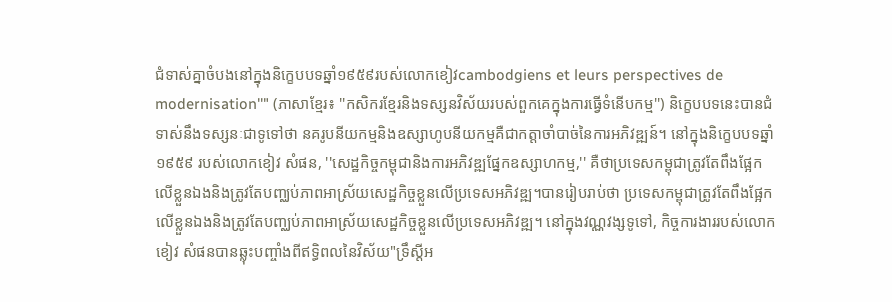ជំទាស់គ្នាចំបងនៅក្នុងនិក្ខេបបទឆ្នាំ១៩៥៩របស់លោកខៀវcambodgiens et leurs perspectives de modernisation''" (ភាសាខ្មែរ៖ ''កសិករខ្មែរនិងទស្សនវិស័យរបស់ពួកគេក្នុងការធ្វើទំនើបកម្ម'') និក្ខេបបទនេះបានជំទាស់នឹងទស្សនៈជាទូទៅថា នគរូបនីយកម្មនិងឧស្សាហូបនីយកម្មគឺជាកត្តាចាំបាច់នៃការអភិវឌ្ឍន៍។ នៅក្នុងនិក្ខេបបទឆ្នាំ១៩៥៩ របស់លោកខៀវ សំផន, ''សេដ្ឋកិច្ចកម្ពុជានិងការអភិវឌ្ឍផ្នែកឧស្សាហកម្ម,'' គឺថាប្រទេសកម្ពុជាត្រូវតែពឹងផ្អែកលើខ្លួនឯងនិងត្រូវតែបញ្ឈប់ភាពអាស្រ័យសេដ្ឋកិច្ចខ្លួនលើប្រទេសអភិវឌ្ឍ។បានរៀបរាប់ថា ប្រទេសកម្ពុជាត្រូវតែពឹងផ្អែកលើខ្លួនឯងនិងត្រូវតែបញ្ឈប់ភាពអាស្រ័យសេដ្ឋកិច្ចខ្លួនលើប្រទេសអភិវឌ្ឍ។ នៅក្នុងវណ្ណវង្សទូទៅ, កិច្ចការងាររបស់លោកខៀវ សំផនបានឆ្លុះបញ្ចាំងពីឥទ្ធិពលនៃវិស័យ"ទ្រឹស្តីអ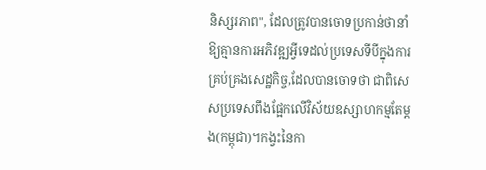និស្សរភាព", ដែលត្រូវបានចោទប្រកាន់ថានាំឱ្យគ្មានការអភិវឌ្ឍអ្វីទេដល់ប្រទេសទីបីក្នុងការគ្រប់គ្រងសេដ្ឋកិច្ច,ដែលបានចោទថា ជាពិសេសប្រទេសពឹងផ្អែកលើវិស័យឧស្សាហកម្មតែម្តង(កម្ពុជា)។កង្វះនៃកា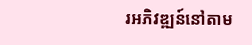រអភិវឌ្ឍន៍នៅតាម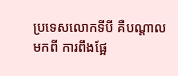ប្រទេសលោកទីបី គឺបណ្តាលមកពី ការពឹងផ្អែ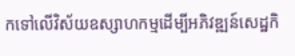កទៅលើវិស័យឧស្សាហកម្មដើម្បីអភិវឌ្ឍន៍សេដ្ឋកិ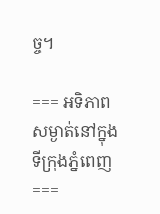ច្ច។

=== អទិភាពសម្ងាត់នៅក្នុងទីក្រុងភ្នំពេញ ===